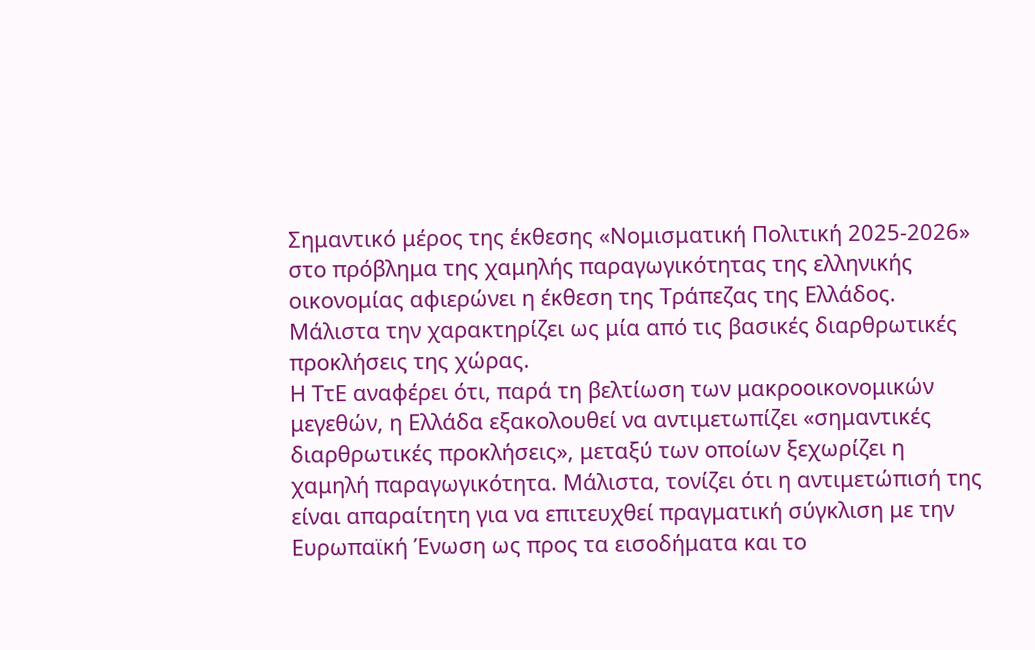Σημαντικό μέρος της έκθεσης «Νομισματική Πολιτική 2025-2026» στο πρόβλημα της χαμηλής παραγωγικότητας της ελληνικής οικονομίας αφιερώνει η έκθεση της Τράπεζας της Ελλάδος. Μάλιστα την χαρακτηρίζει ως μία από τις βασικές διαρθρωτικές προκλήσεις της χώρας.
Η ΤτΕ αναφέρει ότι, παρά τη βελτίωση των μακροοικονομικών μεγεθών, η Ελλάδα εξακολουθεί να αντιμετωπίζει «σημαντικές διαρθρωτικές προκλήσεις», μεταξύ των οποίων ξεχωρίζει η χαμηλή παραγωγικότητα. Μάλιστα, τονίζει ότι η αντιμετώπισή της είναι απαραίτητη για να επιτευχθεί πραγματική σύγκλιση με την Ευρωπαϊκή Ένωση ως προς τα εισοδήματα και το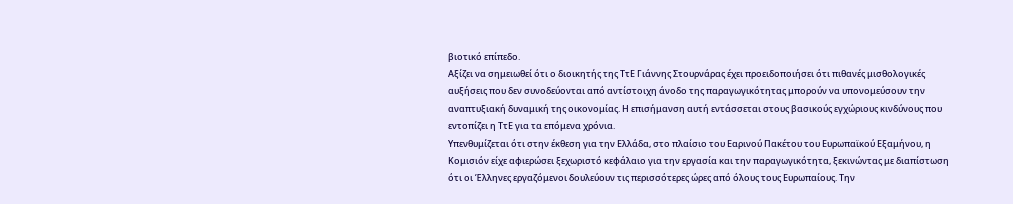βιοτικό επίπεδο.
Αξίζει να σημειωθεί ότι ο διοικητής της ΤτΕ Γιάννης Στουρνάρας έχει προειδοποιήσει ότι πιθανές μισθολογικές αυξήσεις που δεν συνοδεύονται από αντίστοιχη άνοδο της παραγωγικότητας μπορούν να υπονομεύσουν την αναπτυξιακή δυναμική της οικονομίας. Η επισήμανση αυτή εντάσσεται στους βασικούς εγχώριους κινδύνους που εντοπίζει η ΤτΕ για τα επόμενα χρόνια.
Υπενθυμίζεται ότι στην έκθεση για την Ελλάδα, στο πλαίσιο του Εαρινού Πακέτου του Ευρωπαϊκού Εξαμήνου, η Κομισιόν είχε αφιερώσει ξεχωριστό κεφάλαιο για την εργασία και την παραγωγικότητα, ξεκινώντας με διαπίστωση ότι οι Έλληνες εργαζόμενοι δουλεύουν τις περισσότερες ώρες από όλους τους Ευρωπαίους. Την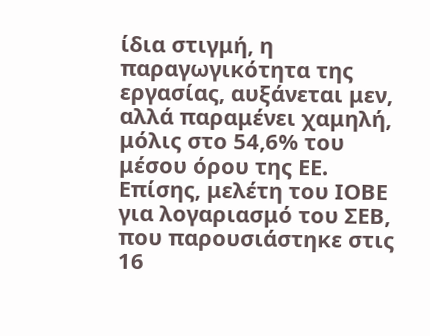ίδια στιγμή, η παραγωγικότητα της εργασίας, αυξάνεται μεν, αλλά παραμένει χαμηλή, μόλις στο 54,6% του μέσου όρου της ΕΕ.
Επίσης, μελέτη του ΙΟΒΕ για λογαριασμό του ΣΕΒ, που παρουσιάστηκε στις 16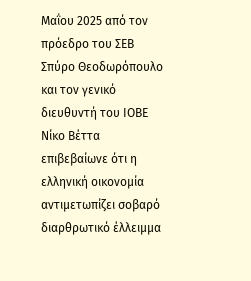Μαΐου 2025 από τον πρόεδρο του ΣΕΒ Σπύρο Θεοδωρόπουλο και τον γενικό διευθυντή του ΙΟΒΕ Νίκο Βέττα επιβεβαίωνε ότι η ελληνική οικονομία αντιμετωπίζει σοβαρό διαρθρωτικό έλλειμμα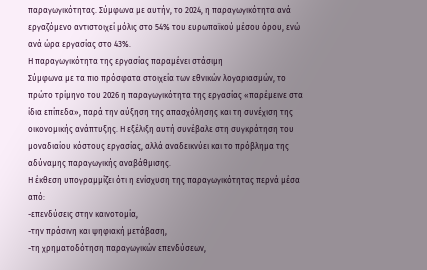παραγωγικότητας. Σύμφωνα με αυτήν, το 2024, η παραγωγικότητα ανά εργαζόμενο αντιστοιχεί μόλις στο 54% του ευρωπαϊκού μέσου όρου, ενώ ανά ώρα εργασίας στο 43%.
Η παραγωγικότητα της εργασίας παραμένει στάσιμη
Σύμφωνα με τα πιο πρόσφατα στοιχεία των εθνικών λογαριασμών, το πρώτο τρίμηνο του 2026 η παραγωγικότητα της εργασίας «παρέμεινε στα ίδια επίπεδα», παρά την αύξηση της απασχόλησης και τη συνέχιση της οικονομικής ανάπτυξης. Η εξέλιξη αυτή συνέβαλε στη συγκράτηση του μοναδιαίου κόστους εργασίας, αλλά αναδεικνύει και το πρόβλημα της αδύναμης παραγωγικής αναβάθμισης.
Η έκθεση υπογραμμίζει ότι η ενίσχυση της παραγωγικότητας περνά μέσα από:
-επενδύσεις στην καινοτομία,
-την πράσινη και ψηφιακή μετάβαση,
-τη χρηματοδότηση παραγωγικών επενδύσεων,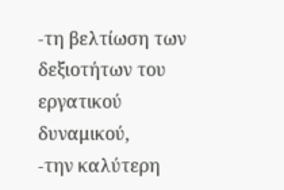-τη βελτίωση των δεξιοτήτων του εργατικού δυναμικού,
-την καλύτερη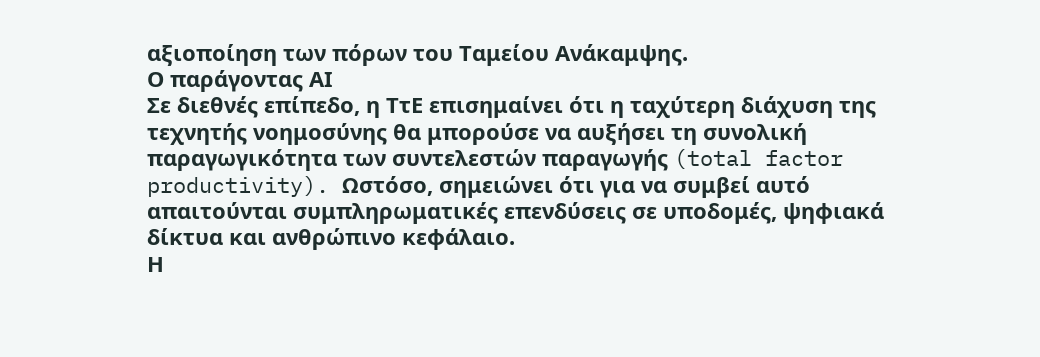αξιοποίηση των πόρων του Ταμείου Ανάκαμψης.
Ο παράγοντας ΑΙ
Σε διεθνές επίπεδο, η ΤτΕ επισημαίνει ότι η ταχύτερη διάχυση της τεχνητής νοημοσύνης θα μπορούσε να αυξήσει τη συνολική παραγωγικότητα των συντελεστών παραγωγής (total factor productivity). Ωστόσο, σημειώνει ότι για να συμβεί αυτό απαιτούνται συμπληρωματικές επενδύσεις σε υποδομές, ψηφιακά δίκτυα και ανθρώπινο κεφάλαιο.
Η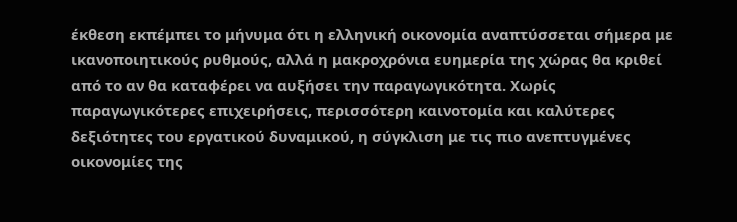έκθεση εκπέμπει το μήνυμα ότι η ελληνική οικονομία αναπτύσσεται σήμερα με ικανοποιητικούς ρυθμούς, αλλά η μακροχρόνια ευημερία της χώρας θα κριθεί από το αν θα καταφέρει να αυξήσει την παραγωγικότητα. Χωρίς παραγωγικότερες επιχειρήσεις, περισσότερη καινοτομία και καλύτερες δεξιότητες του εργατικού δυναμικού, η σύγκλιση με τις πιο ανεπτυγμένες οικονομίες της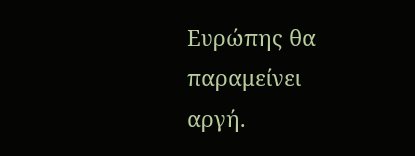Ευρώπης θα παραμείνει αργή.